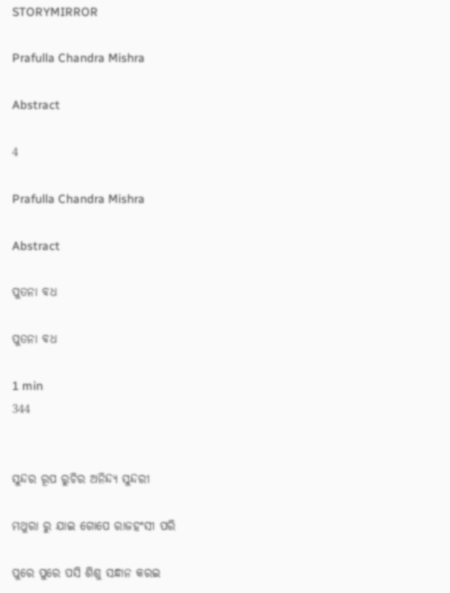STORYMIRROR

Prafulla Chandra Mishra

Abstract

4

Prafulla Chandra Mishra

Abstract

ପୁତନା ବଧ

ପୁତନା ବଧ

1 min
344


ସୁନ୍ଦର ରୂପ ରୁଚିର ଅନିନ୍ଦ୍ୟ ସୁନ୍ଦରୀ

ମଥୁରା ରୁ ଯାଇ ଗୋପେ ରାଜହଂସୀ ପରି

ପୁରେ ପୁରେ ପସି ଶିଶୁ ସନ୍ଧାନ କରଇ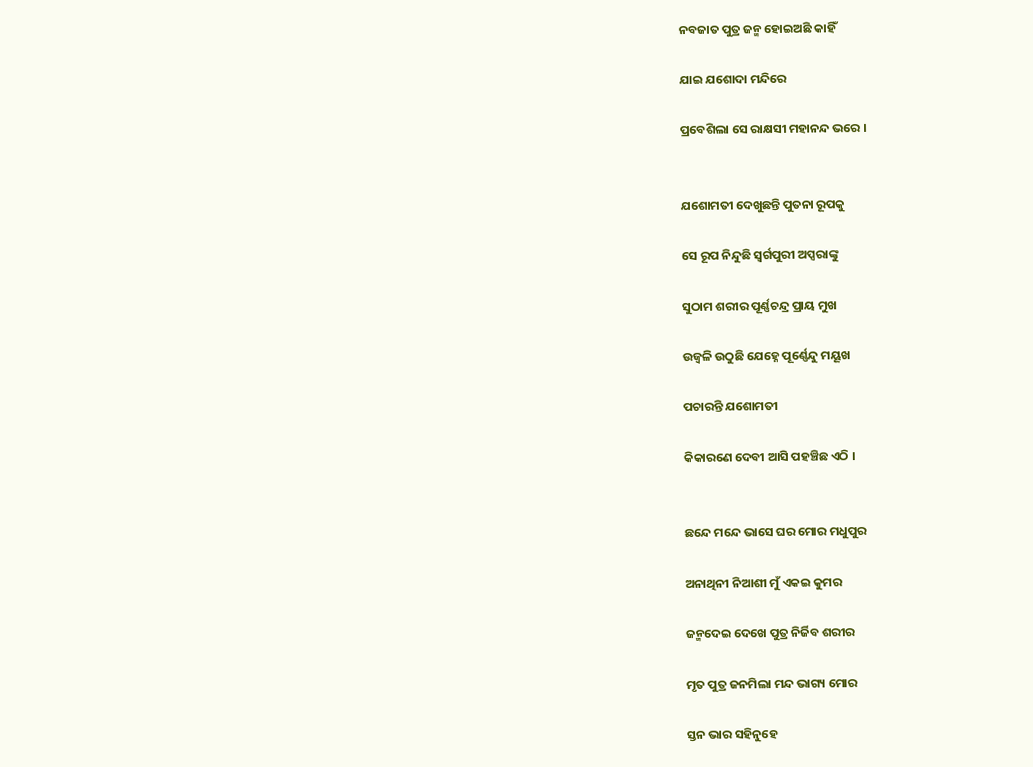ନବଜାତ ପୁତ୍ର ଜନ୍ମ ହୋଇଅଛି କାହିଁ

ଯାଇ ଯଶୋଦା ମନ୍ଦିରେ

ପ୍ରବେଶିଲା ସେ ରାକ୍ଷସୀ ମହାନନ୍ଦ ଭରେ ।


ଯଶୋମତୀ ଦେଖୁଛନ୍ତି ପୁତନା ରୂପକୁ

ସେ ରୂପ ନିନ୍ଦୁଛି ସ୍ଵର୍ଗପୁରୀ ଅପ୍ସରାଙ୍କୁ

ସୁଠାମ ଶରୀର ପୂର୍ଣ୍ଣଚନ୍ଦ୍ର ପ୍ରାୟ ମୁଖ

ଉଜ୍ଵଳି ଉଠୁଛି ଯେହ୍ନେ ପୂର୍ଣ୍ଣେନ୍ଦୁ ମୟୂଖ

ପଚାରନ୍ତି ଯଶୋମତୀ

କିକାରଣେ ଦେବୀ ଆସି ପହଞ୍ଚିଛ ଏଠି ।


ଛନ୍ଦେ ମନ୍ଦେ ଭାସେ ଘର ମୋର ମଧୁପୁର

ଅନାଥିନୀ ନିଆଶୀ ମୁଁ ଏକଇ କୁମର

ଜନ୍ମଦେଇ ଦେଖେ ପୁତ୍ର ନିର୍ଜିବ ଶରୀର

ମୃତ ପୁତ୍ର ଜନମିଲା ମନ୍ଦ ଭାଗ୍ୟ ମୋର

ସ୍ତନ ଭାର ସହିନୁହେ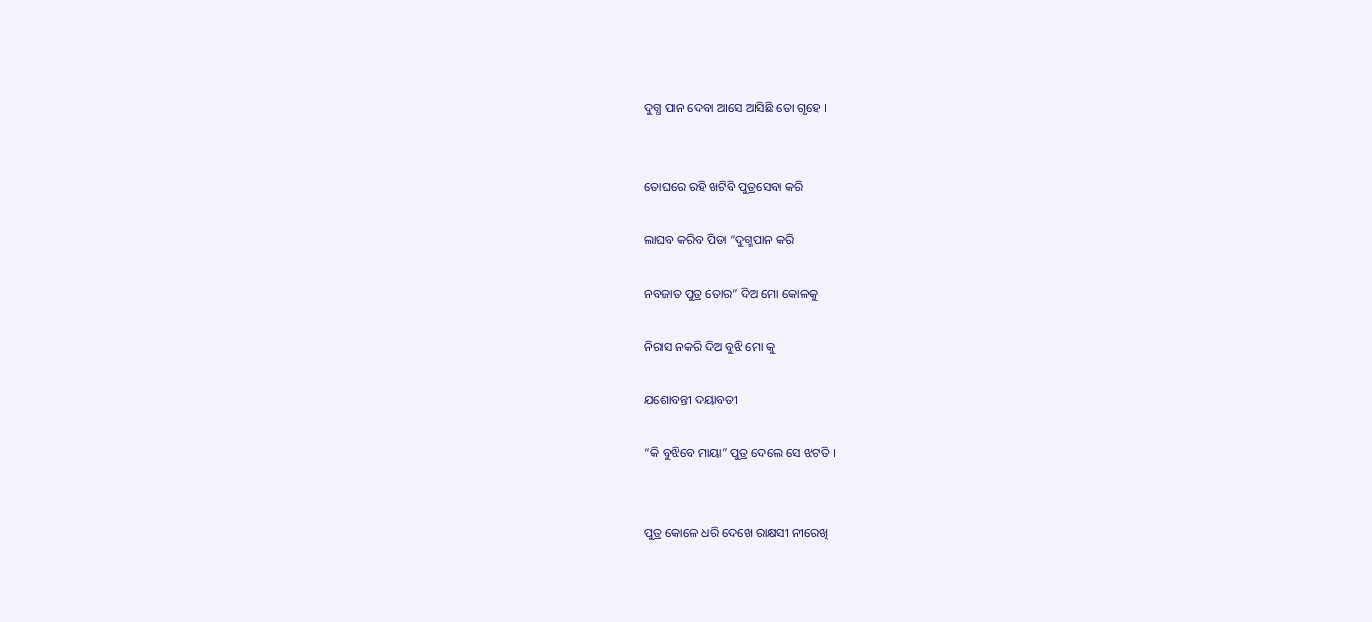ଦୁଗ୍ଧ ପାନ ଦେବା ଆସେ ଆସିଛି ତୋ ଗୃହେ ।


ତୋଘରେ ରହି ଖଟିବି ପୁତ୍ରସେବା କରି

ଲାଘବ କରିବ ପିଡା “ଦୁଗ୍ମପାନ କରି

ନବଜାତ ପୁତ୍ର ତୋର” ଦିଅ ମୋ କୋଳକୁ

ନିରାସ ନକରି ଦିଅ ବୁଝି ମୋ କୁ

ଯଶୋବନ୍ତୀ ଦୟାବତୀ

“କି ବୁଝିବେ ମାୟା” ପୁତ୍ର ଦେଲେ ସେ ଝଟତି ।


ପୁତ୍ର କୋଳେ ଧରି ଦେଖେ ରାକ୍ଷସୀ ନୀରେଖି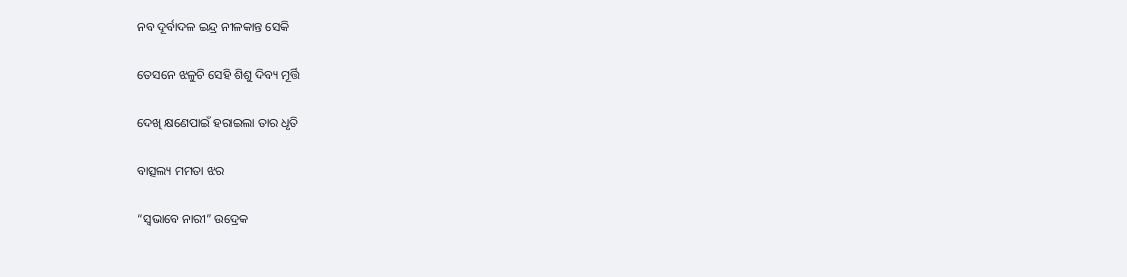ନବ ଦୂର୍ବାଦଳ ଇନ୍ଦ୍ର ନୀଳକାନ୍ତ ସେକି

ତେସନେ ଝଳୁଚି ସେହି ଶିଶୁ ଦିବ୍ୟ ମୂର୍ତ୍ତି

ଦେଖି କ୍ଷଣେପାଇଁ ହରାଇଲା ତାର ଧୃତି

ବାତ୍ସଲ୍ୟ ମମତା ଝର

“ସ୍ଵଭାବେ ନାରୀ” ଉଦ୍ରେକ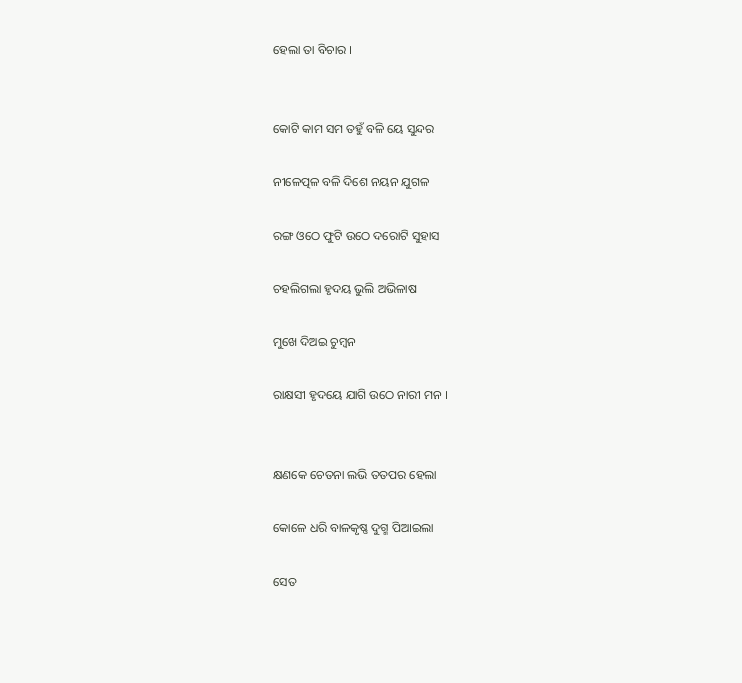ହେଲା ତା ବିଚାର ।


କୋଟି କାମ ସମ ତହୁଁ ବଳି ୟେ ସୁନ୍ଦର

ନୀଳେତ୍ପଳ ବଳି ଦିଶେ ନୟନ ଯୁଗଳ

ରଙ୍ଗ ଓଠେ ଫୁଟି ଉଠେ ଦରୋଟି ସୁହାସ

ଚହଲିଗଲା ହୃଦୟ ଭୁଲି ଅଭିଳାଷ

ମୁଖେ ଦିଅଇ ଚୁମ୍ଵନ

ରାକ୍ଷସୀ ହୃଦୟେ ଯାଗି ଉଠେ ନାରୀ ମନ ।


କ୍ଷଣକେ ଚେତନା ଲଭି ତତପର ହେଲା

କୋଳେ ଧରି ବାଳକୃଷ୍ଣ ଦୁଗ୍ମ ପିଆଇଲା

ସେତ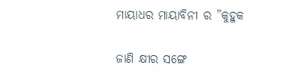ମାୟାଧର ମାୟାବିନୀ ର ”କୁହୁକ

ଜାଣି କ୍ଷୀର ସଙ୍ଗେ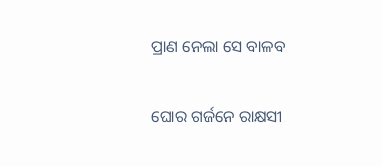ପ୍ରାଣ ନେଲା ସେ ବାଳବ

ଘୋର ଗର୍ଜନେ ରାକ୍ଷସୀ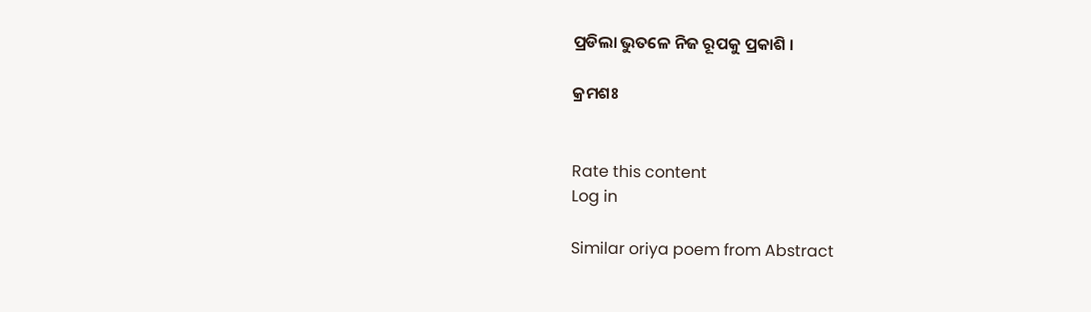ପ୍ରଡିଲା ଭୁତଳେ ନିଜ ରୂପକୁ ପ୍ରକାଶି ।

କ୍ରମଶଃ


Rate this content
Log in

Similar oriya poem from Abstract